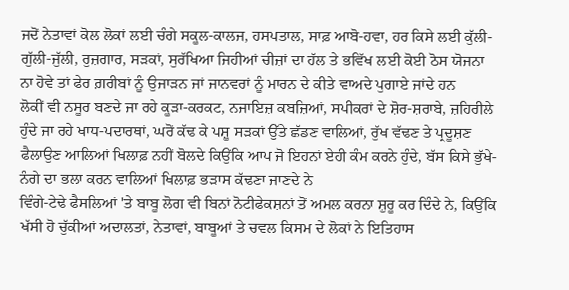ਜਦੋਂ ਨੇਤਾਵਾਂ ਕੋਲ ਲੋਕਾਂ ਲਈ ਚੰਗੇ ਸਕੂਲ-ਕਾਲਜ, ਹਸਪਤਾਲ, ਸਾਫ਼ ਆਬੋ-ਹਵਾ, ਹਰ ਕਿਸੇ ਲਈ ਕੁੱਲੀ-ਗੁੱਲੀ-ਜੁੱਲੀ, ਰੁਜ਼ਗਾਰ, ਸੜਕਾਂ, ਸੁਰੱਖਿਆ ਜਿਹੀਆਂ ਚੀਜ਼ਾਂ ਦਾ ਹੱਲ ਤੇ ਭਵਿੱਖ ਲਈ ਕੋਈ ਠੋਸ ਯੋਜਨਾ ਨਾ ਹੋਵੇ ਤਾਂ ਫੇਰ ਗ਼ਰੀਬਾਂ ਨੂੰ ਉਜਾੜਨ ਜਾਂ ਜਾਨਵਰਾਂ ਨੂੰ ਮਾਰਨ ਦੇ ਕੀਤੇ ਵਾਅਦੇ ਪੁਗਾਏ ਜਾਂਦੇ ਹਨ
ਲੋਕੀਂ ਵੀ ਨਸੂਰ ਬਣਦੇ ਜਾ ਰਹੇ ਕੂੜਾ-ਕਰਕਟ, ਨਜਾਇਜ਼ ਕਬਜ਼ਿਆਂ, ਸਪੀਕਰਾਂ ਦੇ ਸ਼ੋਰ-ਸ਼ਰਾਬੇ, ਜ਼ਹਿਰੀਲੇ ਹੁੰਦੇ ਜਾ ਰਹੇ ਖਾਧ-ਪਦਾਰਥਾਂ, ਘਰੋਂ ਕੱਢ ਕੇ ਪਸ਼ੂ ਸੜਕਾਂ ਉੱਤੇ ਛੱਡਣ ਵਾਲਿਆਂ, ਰੁੱਖ ਵੱਢਣ ਤੇ ਪ੍ਰਦੂਸ਼ਣ ਫੈਲਾਉਣ ਆਲਿਆਂ ਖਿਲਾਫ਼ ਨਹੀਂ ਬੋਲਦੇ ਕਿਉਂਕਿ ਆਪ ਜੋ ਇਹਨਾਂ ਏਹੀ ਕੰਮ ਕਰਨੇ ਹੁੰਦੇ, ਬੱਸ ਕਿਸੇ ਭੁੱਖੇ-ਨੰਗੇ ਦਾ ਭਲਾ ਕਰਨ ਵਾਲਿਆਂ ਖਿਲਾਫ਼ ਭੜਾਸ ਕੱਢਣਾ ਜਾਣਦੇ ਨੇ
ਵਿੰਗੇ-ਟੇਢੇ ਫੈਸਲਿਆਂ 'ਤੇ ਬਾਬੂ ਲੋਗ ਵੀ ਬਿਨਾਂ ਨੋਟੀਫੇਕਸ਼ਨਾਂ ਤੋਂ ਅਮਲ ਕਰਨਾ ਸ਼ੁਰੂ ਕਰ ਦਿੰਦੇ ਨੇ, ਕਿਉਂਕਿ ਖੱਸੀ ਹੋ ਚੁੱਕੀਆਂ ਅਦਾਲਤਾਂ, ਨੇਤਾਵਾਂ, ਬਾਬੂਆਂ ਤੇ ਚਵਲ ਕਿਸਮ ਦੇ ਲੋਕਾਂ ਨੇ ਇਤਿਹਾਸ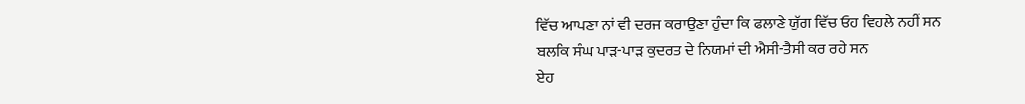ਵਿੱਚ ਆਪਣਾ ਨਾਂ ਵੀ ਦਰਜ ਕਰਾਉਣਾ ਹੁੰਦਾ ਕਿ ਫਲਾਣੇ ਯੁੱਗ ਵਿੱਚ ਓਹ ਵਿਹਲੇ ਨਹੀਂ ਸਨ ਬਲਕਿ ਸੰਘ ਪਾੜ-ਪਾੜ ਕੁਦਰਤ ਦੇ ਨਿਯਮਾਂ ਦੀ ਐਸੀ-ਤੈਸੀ ਕਰ ਰਹੇ ਸਨ
ਏਹ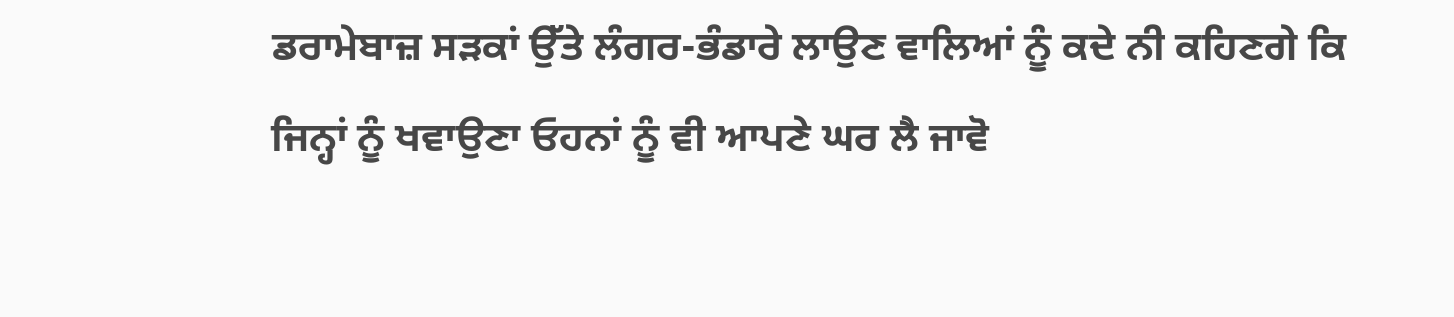ਡਰਾਮੇਬਾਜ਼ ਸੜਕਾਂ ਉੱਤੇ ਲੰਗਰ-ਭੰਡਾਰੇ ਲਾਉਣ ਵਾਲਿਆਂ ਨੂੰ ਕਦੇ ਨੀ ਕਹਿਣਗੇ ਕਿ ਜਿਨ੍ਹਾਂ ਨੂੰ ਖਵਾਉਣਾ ਓਹਨਾਂ ਨੂੰ ਵੀ ਆਪਣੇ ਘਰ ਲੈ ਜਾਵੋ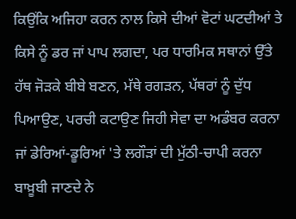ਕਿਉਂਕਿ ਅਜਿਹਾ ਕਰਨ ਨਾਲ ਕਿਸੇ ਦੀਆਂ ਵੋਟਾਂ ਘਟਦੀਆਂ ਤੇ ਕਿਸੇ ਨੂੰ ਡਰ ਜਾਂ ਪਾਪ ਲਗਦਾ, ਪਰ ਧਾਰਮਿਕ ਸਥਾਨਾਂ ਉੱਤੇ ਹੱਥ ਜੋੜਕੇ ਬੀਬੇ ਬਣਨ, ਮੱਥੇ ਰਗੜਨ, ਪੱਥਰਾਂ ਨੂੰ ਦੁੱਧ ਪਿਆਉਣ, ਪਰਚੀ ਕਟਾਉਣ ਜਿਹੀ ਸੇਵਾ ਦਾ ਅਡੰਬਰ ਕਰਨਾ ਜਾਂ ਡੇਰਿਆਂ-ਡੂਰਿਆਂ 'ਤੇ ਲਗੌੜਾਂ ਦੀ ਮੁੱਠੀ-ਚਾਪੀ ਕਰਨਾ ਬਾਖ਼ੂਬੀ ਜਾਣਦੇ ਨੇ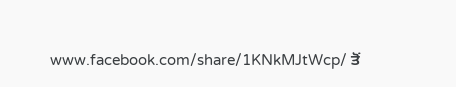www.facebook.com/share/1KNkMJtWcp/ ਤੋਂ